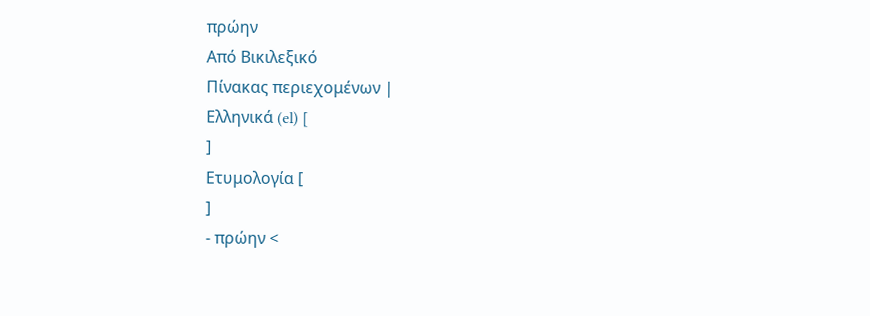πρώην
Από Βικιλεξικό
Πίνακας περιεχομένων |
Ελληνικά (el) [
]
Ετυμολογία [
]
- πρώην <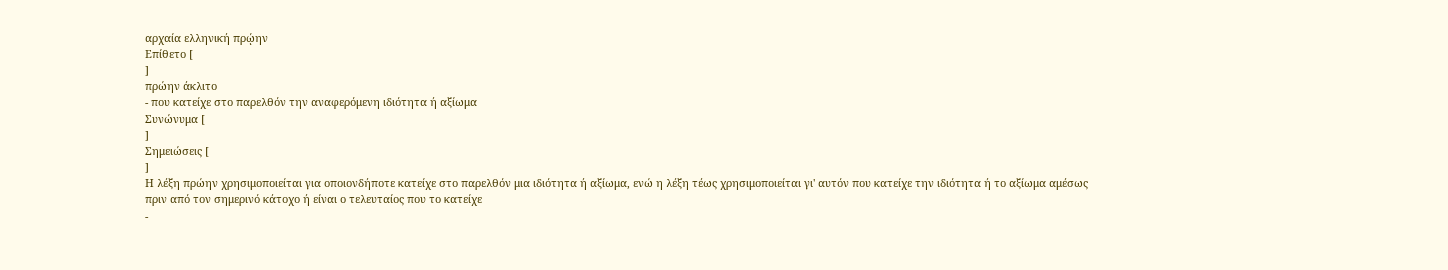αρχαία ελληνική πρῴην
Επίθετο [
]
πρώην άκλιτο
- που κατείχε στο παρελθόν την αναφερόμενη ιδιότητα ή αξίωμα
Συνώνυμα [
]
Σημειώσεις [
]
Η λέξη πρώην χρησιμοποιείται για οποιονδήποτε κατείχε στο παρελθόν μια ιδιότητα ή αξίωμα, ενώ η λέξη τέως χρησιμοποιείται γι' αυτόν που κατείχε την ιδιότητα ή το αξίωμα αμέσως πριν από τον σημερινό κάτοχο ή είναι ο τελευταίος που το κατείχε
-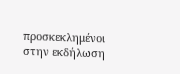προσκεκλημένοι στην εκδήλωση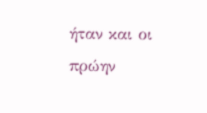ήταν και οι πρώην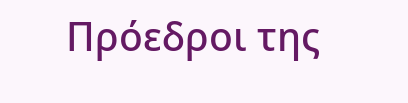Πρόεδροι της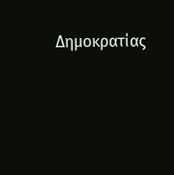Δημοκρατίας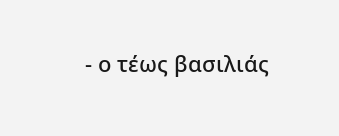- ο τέως βασιλιάς